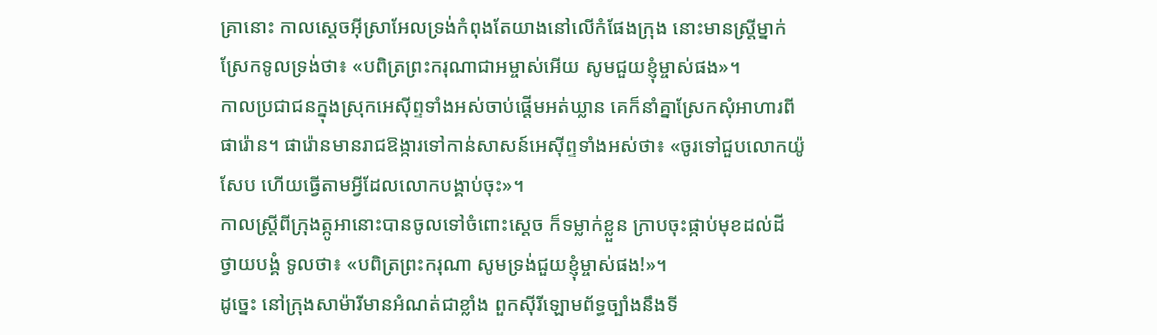គ្រានោះ កាលស្តេចអ៊ីស្រាអែលទ្រង់កំពុងតែយាងនៅលើកំផែងក្រុង នោះមានស្ត្រីម្នាក់ស្រែកទូលទ្រង់ថា៖ «បពិត្រព្រះករុណាជាអម្ចាស់អើយ សូមជួយខ្ញុំម្ចាស់ផង»។
កាលប្រជាជនក្នុងស្រុកអេស៊ីព្ទទាំងអស់ចាប់ផ្ដើមអត់ឃ្លាន គេក៏នាំគ្នាស្រែកសុំអាហារពីផារ៉ោន។ ផារ៉ោនមានរាជឱង្ការទៅកាន់សាសន៍អេស៊ីព្ទទាំងអស់ថា៖ «ចូរទៅជួបលោកយ៉ូសែប ហើយធ្វើតាមអ្វីដែលលោកបង្គាប់ចុះ»។
កាលស្ត្រីពីក្រុងត្កូអានោះបានចូលទៅចំពោះស្តេច ក៏ទម្លាក់ខ្លួន ក្រាបចុះផ្កាប់មុខដល់ដី ថ្វាយបង្គំ ទូលថា៖ «បពិត្រព្រះករុណា សូមទ្រង់ជួយខ្ញុំម្ចាស់ផង!»។
ដូច្នេះ នៅក្រុងសាម៉ារីមានអំណត់ជាខ្លាំង ពួកស៊ីរីឡោមព័ទ្ធច្បាំងនឹងទី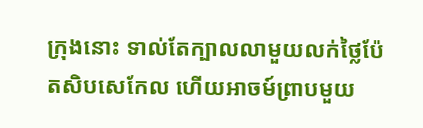ក្រុងនោះ ទាល់តែក្បាលលាមួយលក់ថ្លៃប៉ែតសិបសេកែល ហើយអាចម៍ព្រាបមួយ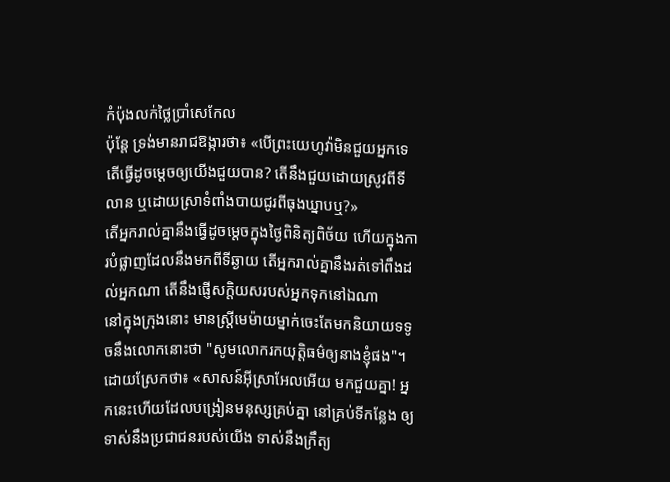កំប៉ុងលក់ថ្លៃប្រាំសេកែល
ប៉ុន្តែ ទ្រង់មានរាជឱង្ការថា៖ «បើព្រះយេហូវ៉ាមិនជួយអ្នកទេ តើធ្វើដូចម្តេចឲ្យយើងជួយបាន? តើនឹងជួយដោយស្រូវពីទីលាន ឬដោយស្រាទំពាំងបាយជូរពីធុងឃ្នាបឬ?»
តើអ្នករាល់គ្នានឹងធ្វើដូចម្តេចក្នុងថ្ងៃពិនិត្យពិច័យ ហើយក្នុងការបំផ្លាញដែលនឹងមកពីទីឆ្ងាយ តើអ្នករាល់គ្នានឹងរត់ទៅពឹងដល់អ្នកណា តើនឹងផ្ញើសក្តិយសរបស់អ្នកទុកនៅឯណា
នៅក្នុងក្រុងនោះ មានស្ត្រីមេម៉ាយម្នាក់ចេះតែមកនិយាយទទូចនឹងលោកនោះថា "សូមលោករកយុត្តិធម៌ឲ្យនាងខ្ញុំផង"។
ដោយស្រែកថា៖ «សាសន៍អ៊ីស្រាអែលអើយ មកជួយគ្នា! អ្នកនេះហើយដែលបង្រៀនមនុស្សគ្រប់គ្នា នៅគ្រប់ទីកន្លែង ឲ្យទាស់នឹងប្រជាជនរបស់យើង ទាស់នឹងក្រឹត្យ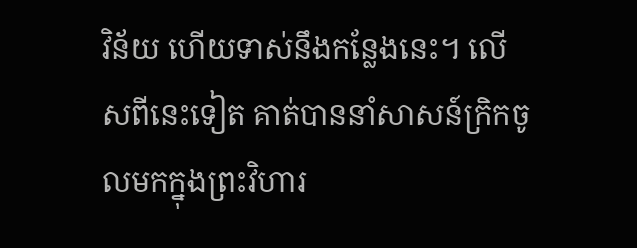វិន័យ ហើយទាស់នឹងកន្លែងនេះ។ លើសពីនេះទៀត គាត់បាននាំសាសន៍ក្រិកចូលមកក្នុងព្រះវិហារ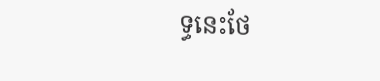ទ្ធនេះថែ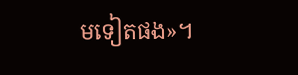មទៀតផង»។